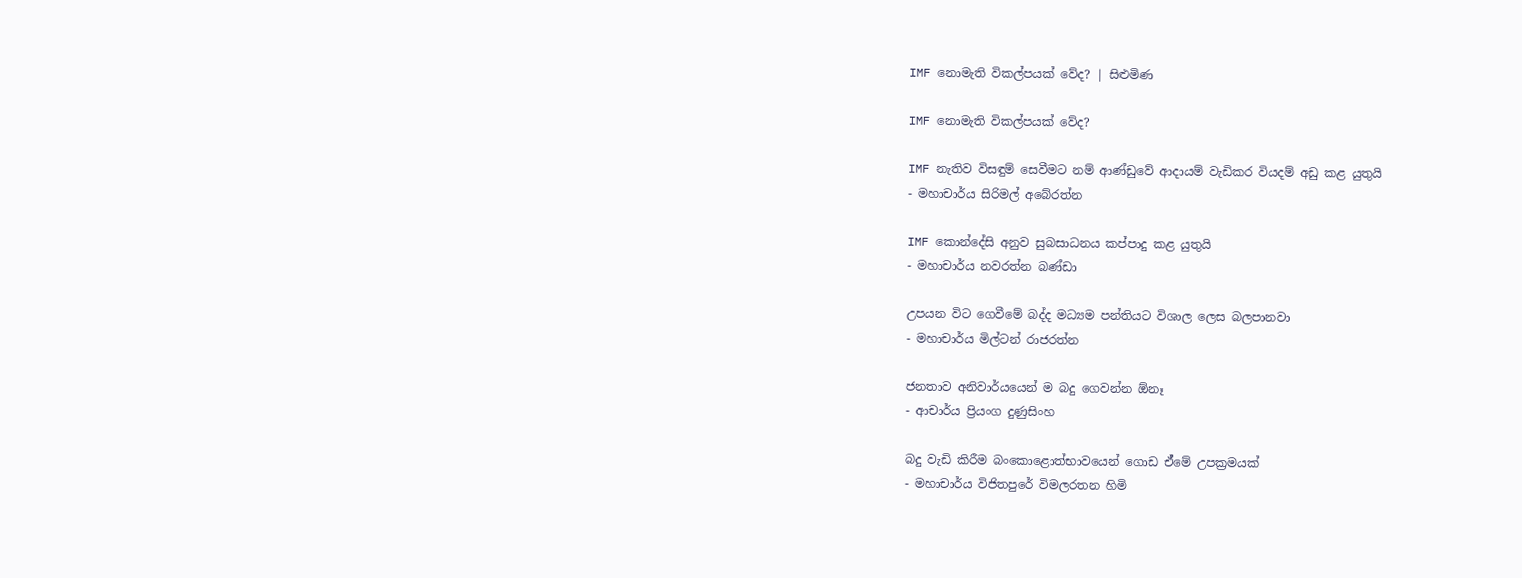IMF නොමැති විකල්පයක් වේද? | සිළුමිණ

IMF නොමැති විකල්පයක් වේද?

IMF නැතිව විසඳුම් සෙවීමට නම් ආණ්ඩුවේ ආදායම් වැඩිකර වියදම් අඩු කළ යුතුයි
- මහාචාර්ය සිරිමල් අබේරත්න

IMF කොන්දේසි අනුව සුබසාධනය කප්පාදු කළ යුතුයි
- මහාචාර්ය නවරත්න බණ්ඩා

උපයන විට ගෙවීමේ බද්ද මධ්‍යම පන්තියට විශාල ලෙස බලපානවා
- මහාචාර්ය මිල්ටන් රාජරත්න

ජනතාව අනිවාර්යයෙන් ම බදු ගෙවන්න ඕනෑ
- ආචාර්ය ප්‍රියංග දුණුසිංහ

බදු වැඩි කිරීම බංකොළොත්භාවයෙන් ගොඩ ඒ්මේ උපක්‍රමයක්
- මහාචාර්ය විජිතපුරේ විමලරතන හිමි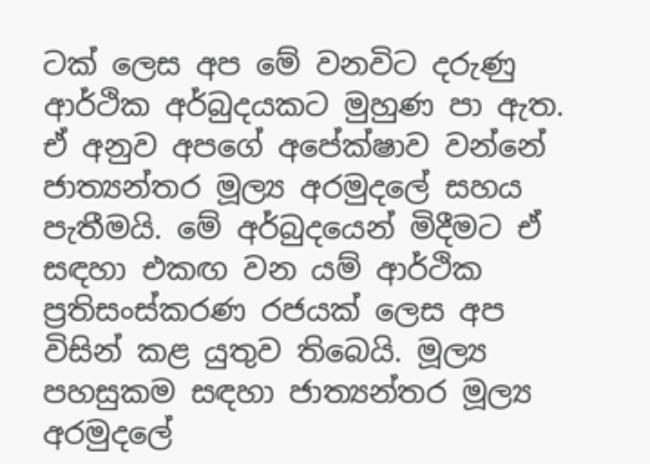ටක් ලෙස අප මේ වනවිට දරුණු ආර්ථික අර්බුදයකට මුහුණ පා ඇත. ඒ අනුව අපගේ අපේක්ෂාව වන්නේ ජාත්‍යන්තර මූල්‍ය අරමුදලේ සහය පැතීමයි. මේ අර්බුදයෙන් මිදීමට ඒ සඳහා එකඟ වන යම් ආර්ථික ප්‍රතිසංස්කරණ රජයක් ලෙස අප විසින් කළ යුතුව තිබෙයි. මූල්‍ය පහසුකම සඳහා ජාත්‍යන්තර මූල්‍ය අරමුදලේ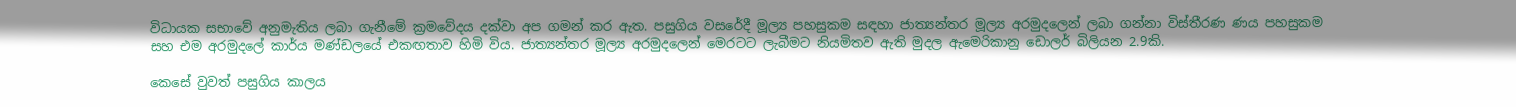විධායක සභාවේ අනුමැතිය ලබා ගැනීමේ ක්‍රමවේදය දක්වා අප ගමන් කර ඇත. පසුගිය වසරේදී මූල්‍ය පහසුකම සඳහා ජාත්‍යන්තර මූල්‍ය අරමුදලෙන් ලබා ගන්නා විස්තීරණ ණය පහසුකම සහ එම අරමුදලේ කාර්ය මණ්ඩලයේ එකඟතාව හිමි විය. ජාත්‍යන්තර මූල්‍ය අරමුදලෙන් මෙරටට ලැබීමට නියමිතව ඇති මුදල ඇමෙරිකානු ඩොලර් බිලියන 2.9කි.

කෙසේ වුවත් පසුගිය කාලය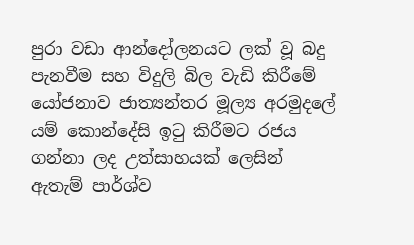පුරා වඩා ආන්දෝලනයට ලක් වූ බදු පැනවීම සහ විදුලි බිල වැඩි කිරීමේ යෝජනාව ජාත්‍යන්තර මූල්‍ය අරමුදලේ යම් කොන්දේසි ඉටු කිරීමට රජය ගන්නා ලද උත්සාහයක් ලෙසින් ඇතැම් පාර්ශ්ව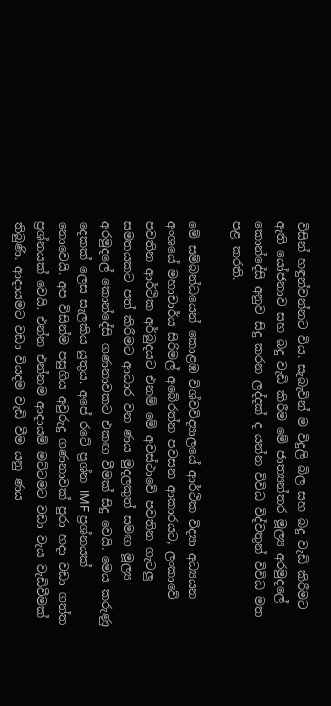විසින් හඳුන්වන්නට විය. සැබැවින් ම විදුලි බිල සහ බදු වැඩි කිරීමට ඇති යෝජනාව සහ බදු වැඩි කිරීම මේ ජාත්‍යන්තර මූල්‍ය අරමුදලේ කොන්දේසි අනුව සිදු කරන ලද්දක් ද යන්න විවිධ විද්වතුන් විවිධ මත පළ කරති.

මේ සම්බන්ධයෙන් කොළඹ විශ්වවිද්‍යාලයේ ආර්ථික විද්‍යා අධ්‍යයන අංශයේ මහාචාර්ය සිරිමල් අබේරත්න පවසන ආකාරයට, ලංකාවේ පවතින ආර්ථික අර්බුදයට එනම් මේ අවස්ථාවේ පවතින ගැටලු සමතයකට පත් කිරීමට ආධාර වන ණය මුදලකුත් සමඟ මූල්‍ය අරමුදලේ කොන්දේසි ගණනාවකට එකඟ වීමක් සිදු වෙයි. මෙය කරුණු දෙකක් ලෙස සැලකිය යුතුය. අපේ රටේ ප්‍රශ්න IMF ප්‍රශ්නයක් නොවෙයි. අප විසින්ම පසුගිය අවුරුදු ගණනාවක් පුරා හදා වඩා ගත්ත ප්‍රශ්නයක් වෙයි. එන්න එන්නම ආදායම් මට්ටමට වඩා වැය වැඩිවීමක් තිබුණි. ආදායමට වඩා වියදම වැඩි වීම යනු ණය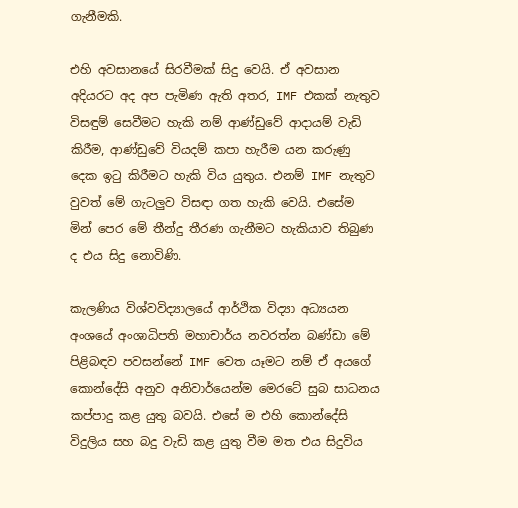ගැනීමකි.

එහි අවසානයේ සිරවීමක් සිදු වෙයි. ඒ අවසාන අදියරට අද අප පැමිණ ඇති අතර, IMF එකක් නැතුව විසඳුම් සෙවීමට හැකි නම් ආණ්ඩුවේ ආදායම් වැඩි කිරීම, ආණ්ඩුවේ වියදම් කපා හැරීම යන කරුණු දෙක ඉටු කිරීමට හැකි විය යුතුය. එනම් IMF නැතුව වුවත් මේ ගැටලුව විසඳා ගත හැකි වෙයි. එසේම මින් පෙර මේ තීන්දු තීරණ ගැනීමට හැකියාව තිබුණ ද එය සිදු නොවිණි.

කැලණිය විශ්වවිද්‍යාලයේ ආර්ථික විද්‍යා අධ්‍යයන අංශයේ අංශාධිපති මහාචාර්ය නවරත්න බණ්ඩා මේ පිළිබඳව පවසන්නේ IMF වෙත යෑමට නම් ඒ අයගේ කොන්දේසි අනුව අනිවාර්යෙන්ම මෙරටේ සුබ සාධනය කප්පාදු කළ යුතු බවයි. එසේ ම එහි කොන්දේසි විදුලිය සහ බදු වැඩි කළ යුතු වීම මත එය සිදුවිය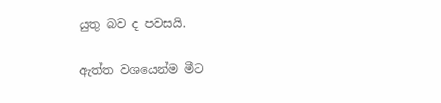යුතු බව ද පවසයි.

ඇත්ත වශයෙන්ම මීට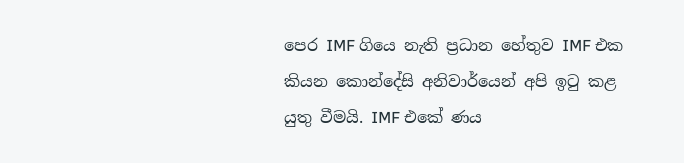පෙර IMF ගියෙ නැති ප්‍රධාන හේතුව IMF එක කියන කොන්දේසි අනිවාර්යෙන් අපි ඉටු කළ යුතු වීමයි. IMF එකේ ණය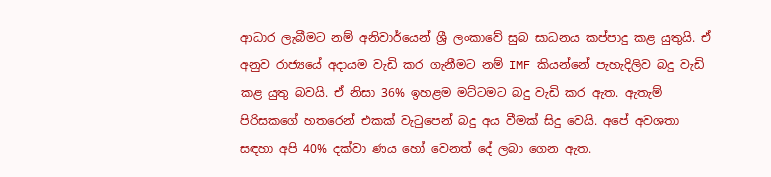ආධාර ලැබීමට නම් අනිවාර්යෙන් ශ්‍රී ලංකාවේ සුබ සාධනය කප්පාදු කළ යුතුයි. ඒ අනුව රාජ්‍යයේ අදායම වැඩි කර ගැනීමට නම් IMF කියන්නේ පැහැදිලිව බදු වැඩි කළ යුතු බවයි. ඒ නිසා 36% ඉහළම මට්ටමට බදු වැඩි කර ඇත. ඇතැම් පිරිසකගේ හතරෙන් එකක් වැටුපෙන් බදු අය වීමක් සිදු වෙයි. අපේ අවශතා සඳහා අපි 40% දක්වා ණය හෝ වෙනත් දේ ලබා ගෙන ඇත.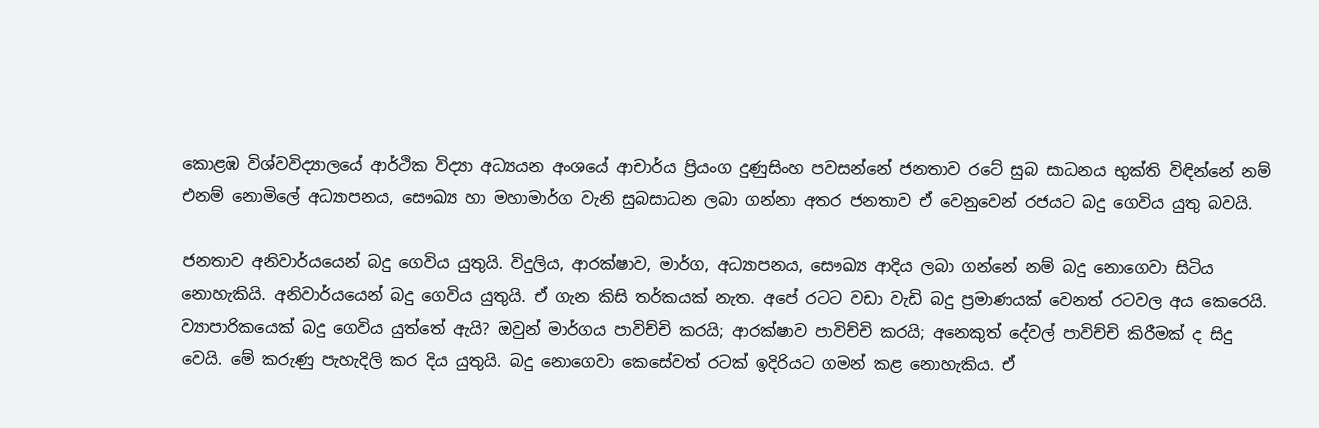කොළඹ විශ්වවිද්‍යාලයේ ආර්ථික විද්‍යා අධ්‍යයන අංශයේ ආචාර්ය ප්‍රියංග දුණුසිංහ පවසන්නේ ජනතාව රටේ සුබ සාධනය භුක්ති විඳින්නේ නම් එනම් නොමිලේ අධ්‍යාපනය, සෞඛ්‍ය හා මහාමාර්ග වැනි සුබසාධන ලබා ගන්නා අතර ජනතාව ඒ වෙනුවෙන් රජයට බදු ගෙවිය යුතු බවයි.

ජනතාව අනිවාර්යයෙන් බදු ගෙවිය යුතුයි. විදුලිය, ආරක්ෂාව, මාර්ග, අධ්‍යාපනය, සෞඛ්‍ය ආදිය ලබා ගන්නේ නම් බදු නොගෙවා සිටිය නොහැකියි. අනිවාර්යයෙන් බදු ගෙවිය යුතුයි. ඒ ගැන කිසි තර්කයක් නැත. අපේ රටට වඩා වැඩි බදු ප්‍රමාණයක් වෙනත් රටවල අය කෙරෙයි. ව්‍යාපාරිකයෙක් බදු ගෙවිය යුත්තේ ඇයි? ඔවුන් මාර්ගය පාවිච්චි කරයි; ආරක්ෂාව පාවිච්චි කරයි; අනෙකුත් දේවල් පාවිච්චි කිරීමක් ද සිදු වෙයි. මේ කරුණු පැහැදිලි කර දිය යුතුයි. බදු නොගෙවා කෙසේවත් රටක් ඉදිරියට ගමන් කළ නොහැකිය. ඒ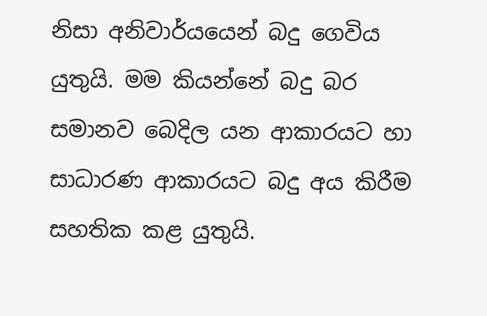නිසා අනිවාර්යයෙන් බදු ගෙවිය යුතුයි. මම කියන්නේ බදු බර සමානව බෙදිල යන ආකාරයට හා සාධාරණ ආකාරයට බදු අය කිරීම සහතික කළ යුතුයි.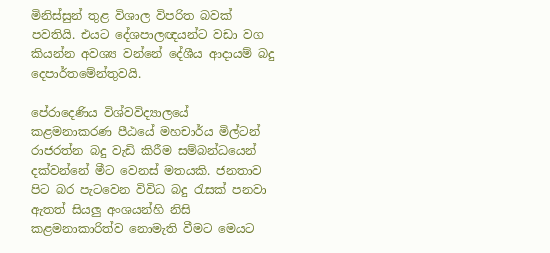මිනිස්සුන් තුළ විශාල විපරිත බවක් පවතියි. එයට දේශපාලඥයන්ට වඩා වග කියන්න අවශ්‍ය වන්නේ දේශීය ආදායම් බදු දෙපාර්තමේන්තුවයි.

පේරාදෙණිය විශ්වවිද්‍යාලයේ කළමනාකරණ පීඨයේ මහචාර්ය මිල්ටන් රාජරත්න බදු වැඩි කිරීම සම්බන්ධයෙන් දක්වන්නේ මීට වෙනස් මතයකි. ජනතාව පිට බර පැටවෙන විවිධ බදු රැසක් පනවා ඇතත් සියලු අංශයන්හි නිසි කළමනාකාරිත්ව නොමැති වීමට මෙයට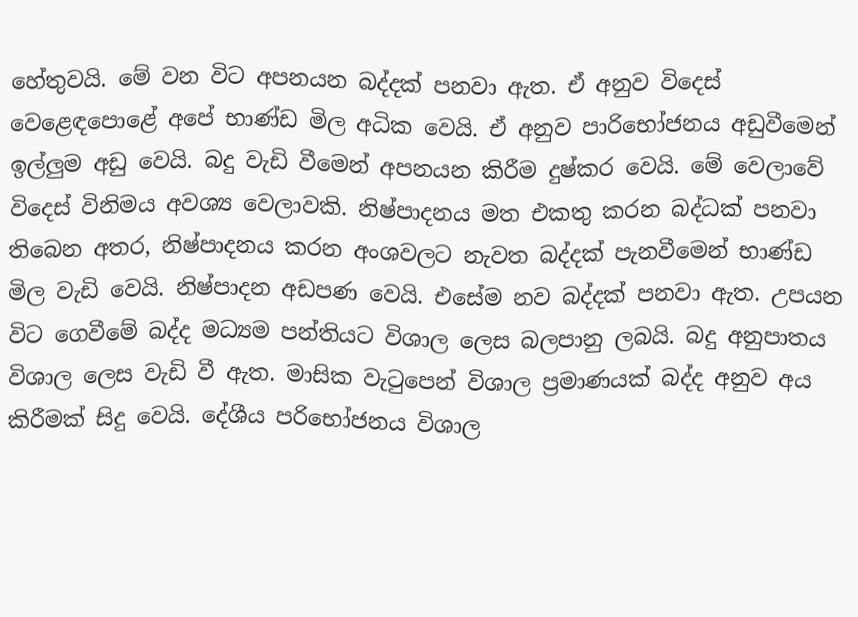හේතුවයි. මේ වන විට අපනයන බද්දක් පනවා ඇත. ඒ අනුව විදෙස් වෙළෙඳපොළේ අපේ භාණ්ඩ මිල අධික වෙයි. ඒ අනුව පාරිභෝජනය අඩුවීමෙන් ඉල්ලුම අඩු වෙයි. බදු වැඩි වීමෙන් අපනයන කිරීම දුෂ්කර වෙයි. මේ වෙලාවේ විදෙස් විනිමය අවශ්‍ය වෙලාවකි. නිෂ්පාදනය මත එකතු කරන බද්ධක් පනවා තිබෙන අතර, නිෂ්පාදනය කරන අංශවලට නැවත බද්දක් පැනවීමෙන් භාණ්ඩ මිල වැඩි වෙයි. නිෂ්පාදන අඩපණ වෙයි. එසේම නව බද්දක් පනවා ඇත. උපයන විට ගෙවීමේ බද්ද මධ්‍යම පන්තියට විශාල ලෙස බලපානු ලබයි. බදු අනුපාතය විශාල ලෙස වැඩි වී ඇත. මාසික වැටුපෙන් විශාල ප්‍රමාණයක් බද්ද අනුව අය කිරීමක් සිදු වෙයි. දේශීය පරිභෝජනය විශාල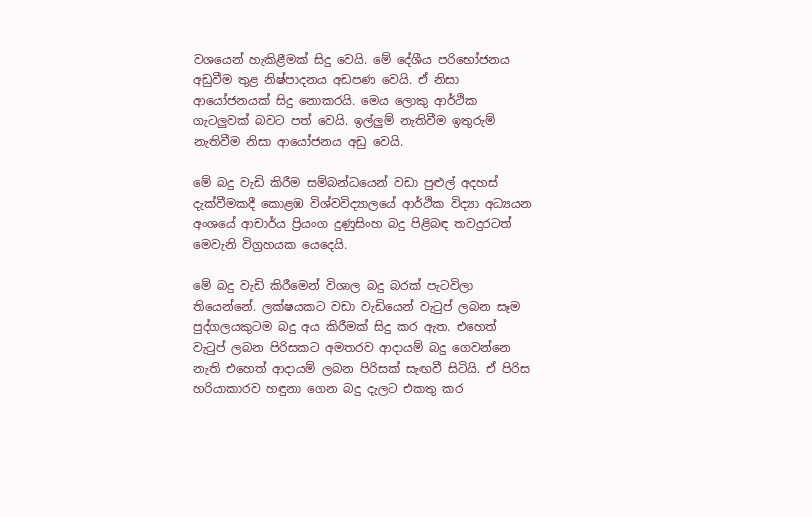වශයෙන් හැකිළීමක් සිදු වෙයි. මේ දේශීය පරිභෝජනය අඩුවීම තුළ නිෂ්පාදනය අඩපණ වෙයි. ඒ නිසා ආයෝජනයක් සිදු නොකරයි. මෙය ලොකු ආර්ථික ගැටලුවක් බවට පත් වෙයි. ඉල්ලුම් නැතිවීම ඉතුරුම් නැතිවීම නිසා ආයෝජනය අඩු වෙයි.

මේ බදු වැඩි කිරීම සම්බන්ධයෙන් වඩා පුළුල් අදහස් දැක්වීමකදී කොළඹ විශ්වවිද්‍යාලයේ ආර්ථික විද්‍යා අධ්‍යයන අංශයේ ආචාර්ය ප්‍රියංග දුණුසිංහ බදු පිළිබඳ තවදුරටත් මෙවැනි විග්‍රහයක යෙදෙයි.

මේ බදු වැඩි කිරීමෙන් විශාල බදු බරක් පැටවිලා තියෙන්නේ. ලක්ෂයකට වඩා වැඩියෙන් වැටුප් ලබන සෑම පුද්ගලයකුටම බදු අය කිරීමක් සිදු කර ඇත. එහෙත් වැටුප් ලබන පිරිසකට අමතරව ආදායම් බදු ගෙවන්නෙ නැති එහෙත් ආදායම් ලබන පිරිසක් සැඟවී සිටියි. ඒ පිරිස හරියාකාරව හඳුනා ගෙන බදු දැලට එකතු කර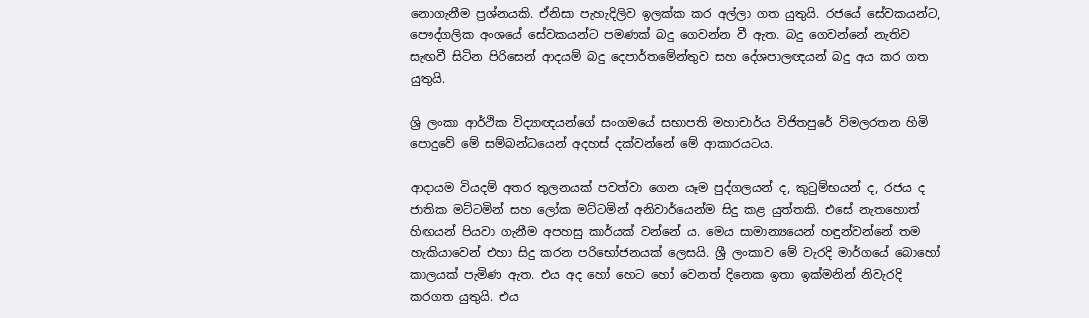නොගැනීම ප්‍රශ්නයකි. ඒනිසා පැහැදිලිව ඉලක්ක කර අල්ලා ගත යුතුයි. රජයේ සේවකයන්ට, පෞද්ගලික අංශයේ සේවකයන්ට පමණක් බදු ගෙවන්න වී ඇත. බදු ගෙවන්නේ නැතිව සැඟවී සිටින පිරිසෙන් ආදයම් බදු දෙපාර්තමේන්තුව සහ දේශපාලඥයන් බදු අය කර ගත යුතුයි.

ශ්‍රි ලංකා ආර්ථික විද්‍යාඥයන්ගේ සංගමයේ සභාපති මහාචාර්ය විජිතපුරේ විමලරතන හිමි පොදුවේ මේ සම්බන්ධයෙන් අදහස් දක්වන්නේ මේ ආකාරයටය.

ආදායම වියදම් අතර තුලනයක් පවත්වා ගෙන යෑම පුද්ගලයන් ද, කුටුම්භයන් ද, රජය ද ජාතික මට්ටමින් සහ ලෝක මට්ටමින් අනිවාර්යෙන්ම සිදු කළ යුත්තකි. එසේ නැතහොත් හිඟයන් පියවා ගැනීම අපහසු කාර්යක් වන්නේ ය. මෙය සාමාන්‍යයෙන් හඳුන්වන්නේ තම හැකියාවෙන් එහා සිදු කරන පරිභෝජනයක් ලෙසයි. ශ්‍රී ලංකාව මේ වැරදි මාර්ගයේ බොහෝ කාලයක් පැමිණ ඇත. එය අද හෝ හෙට හෝ වෙනත් දිනෙක ඉතා ඉක්මනින් නිවැරදි කරගත යුතුයි. එය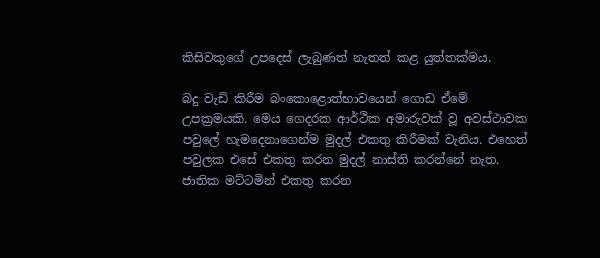කිසිවකුගේ උපදෙස් ලැබුණත් නැතත් කළ යුත්තක්මය.

බදු වැඩි කිරීම බංකොළොත්භාවයෙන් ගොඩ ඒමේ උපක්‍රමයකි. මෙය ගෙදරක ආර්ථික අමාරුවක් වූ අවස්ථාවක පවුලේ හැමදෙනාගෙන්ම මුදල් එකතු කිරීමක් වැනිය. එහෙත් පවුලක එසේ එකතු කරන මුදල් නාස්ති කරන්නේ නැත. ජාතික මට්ටමින් එකතු කරන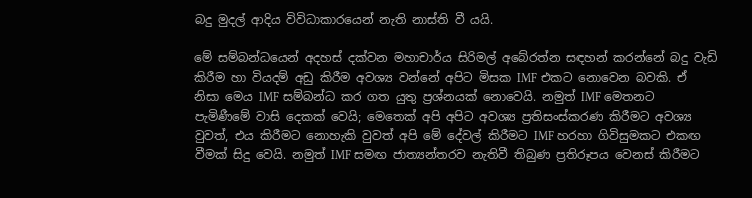බදු මුදල් ආදිය විවිධාකාරයෙන් නැති නාස්ති වී යයි.

මේ සම්බන්ධයෙන් අදහස් දක්වන මහාචාර්ය සිරිමල් අබේරත්න සඳහන් කරන්නේ බදු වැඩි කිරීම හා වියදම් අඩු කිරීම අවශ්‍ය වන්නේ අපිට මිසක IMF එකට නොවෙන බවකි. ඒ නිසා මෙය IMF සම්බන්ධ කර ගත යුතු ප්‍රශ්නයක් නොවෙයි. නමුත් IMF මෙතනට පැමිණීමේ වාසි දෙකක් වෙයි; මෙතෙක් අපි අපිට අවශ්‍ය ප්‍රතිසංස්කරණ කිරීමට අවශ්‍ය වුවත්, එය කිරීමට නොහැකි වුවත් අපි මේ දේවල් කිරීමට IMF හරහා ගිවිසුමකට එකඟ වීමක් සිදු වෙයි. නමුත් IMF සමඟ ජාත්‍යන්තරව නැතිවී තිබුණ ප්‍රතිරූපය වෙනස් කිරීමට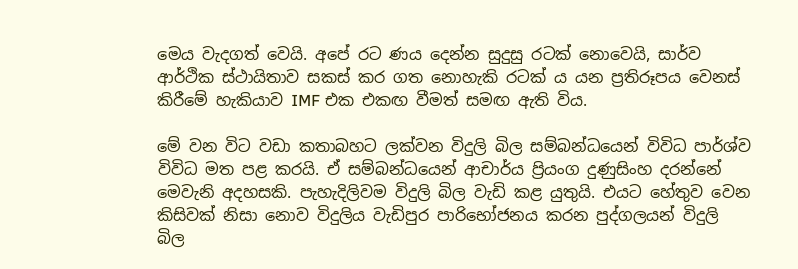මෙය වැදගත් වෙයි. අපේ රට ණය දෙන්න සුදුසු රටක් නොවෙයි, සාර්ව ආර්ථික ස්ථායිතාව සකස් කර ගත නොහැකි රටක් ය යන ප්‍රතිරූපය වෙනස් කිරීමේ හැකියාව IMF එක එකඟ වීමත් සමඟ ඇති විය.

මේ වන විට වඩා කතාබහට ලක්වන විදුලි බිල සම්බන්ධයෙන් විවිධ පාර්ශ්ව විවිධ මත පළ කරයි. ඒ සම්බන්ධයෙන් ආචාර්ය ප්‍රියංග දුණුසිංහ දරන්නේ මෙවැනි අදහසකි. පැහැදිලිවම විදුලි බිල වැඩි කළ යුතුයි‍. එයට හේතුව වෙන කිසිවක් නිසා නොව විදුලිය වැඩිපුර පාරිභෝජනය කරන පුද්ගලයන් විදුලි බිල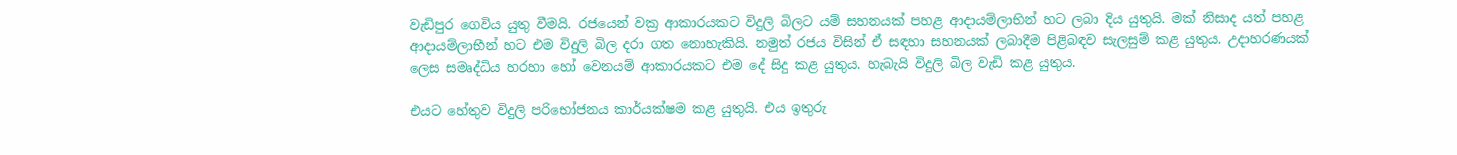වැඩිපුර ගෙවිය යුතු වීමයි. රජයෙන් වක්‍ර ආකාරයකට විදුලි බිලට යම් සහනයක් පහළ ආදායම්ලාභින් හට ලබා දිය යුතුයි. මක් නිසාද යත් පහළ ආදායම්ලාභීන් හට එම විදුලි බිල දරා ගත නොහැකියි. නමුත් රජය විසින් ඒ සඳහා සහනයක් ලබාදීම පිළිබඳව සැලසුම් කළ යුතුය. උදාහරණයක් ලෙස සමෘද්ධිය හරහා හෝ වෙනයම් ආකාරයකට එම දේ සිදු කළ යුතුය. හැබැයි විදුලි බිල වැඩි කළ යුතුය.

එයට හේතුව විදුලි පරිභෝජනය කාර්යක්ෂම කළ යුතුයි. එය ඉතුරු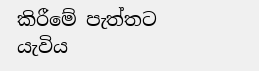කිරීමේ පැත්තට යැවිය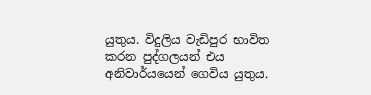යුතුය. විදුලිය වැඩිපුර භාවිත කරන පුද්ගලයන් එය අනිවාර්යයෙන් ගෙවිය යුතුය.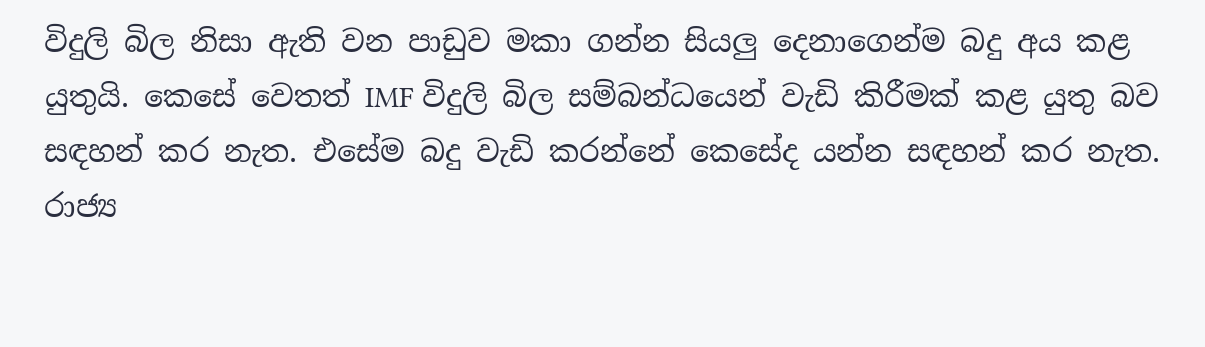විදුලි බිල නිසා ඇති වන පාඩුව මකා ගන්න සියලු දෙනාගෙන්ම බදු අය කළ යුතුයි. කෙසේ වෙතත් IMF විදුලි බිල සම්බන්ධයෙන් වැඩි කිරීමක් කළ යුතු බව සඳහන් කර නැත. එසේම බදු වැඩි කරන්නේ කෙසේද යන්න සඳහන් කර නැත. රාජ්‍ය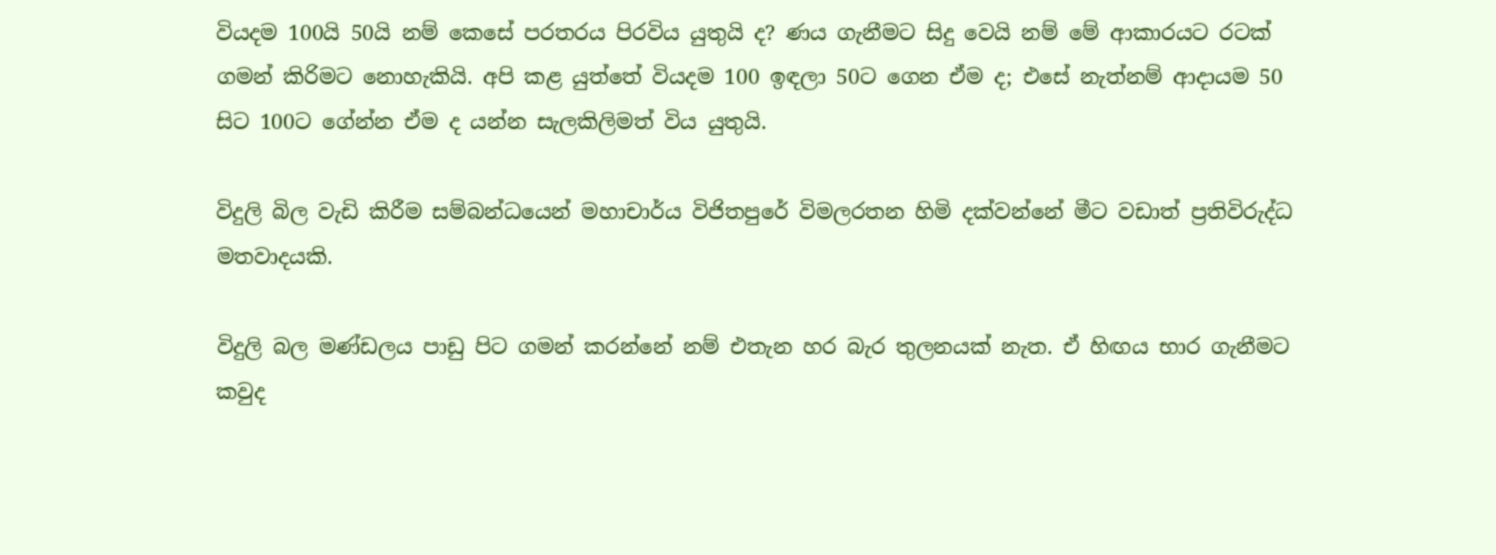වියදම 100යි 50යි නම් කෙසේ පරතරය පිරවිය යුතුයි ද? ණය ගැනීමට සිදු වෙයි නම් මේ ආකාරයට රටක් ගමන් කිරිමට නොහැකියි. අපි කළ යුත්තේ වියදම 100 ඉඳලා 50ට ගෙන ඒම ද; එසේ නැත්නම් ආදායම 50 සිට 100ට ගේන්න ඒම ද යන්න සැලකිලිමත් විය යුතුයි.

විදුලි බිල වැඩි කිරීම සම්බන්ධයෙන් මහාචාර්ය විජිතපුරේ විමලරතන හිමි දක්වන්නේ මීට වඩාත් ප්‍රතිවිරුද්ධ මතවාදයකි.

විදුලි බල මණ්ඩලය පාඩු පිට ගමන් කරන්නේ නම් එතැන හර බැර තුලනයක් නැත. ඒ හිඟය භාර ගැනීමට කවුද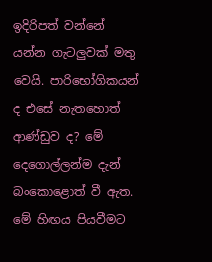ඉදිරිපත් වන්නේ යන්න ගැටලුවක් මතු වෙයි. පාරිභෝගිකයන් ද එසේ නැතහොත් ආණ්ඩුව ද? මේ දෙගොල්ලන්ම දැන් බංකොළොත් වී ඇත. මේ හිඟය පියවීමට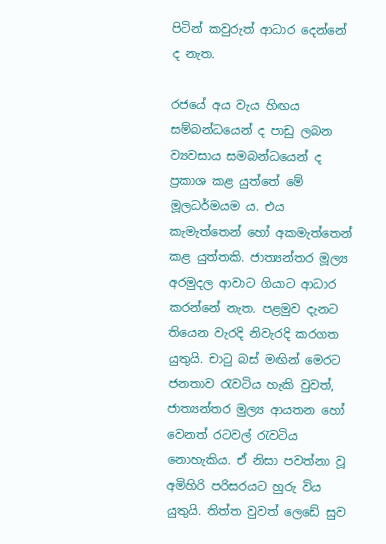පිටින් කවුරුත් ආධාර දෙන්නේ ද නැත.

රජයේ අය වැය හිඟය සම්බන්ධයෙන් ද පාඩු ලබන ව්‍යවසාය සමබන්ධයෙන් ද ප්‍රකාශ කළ යුත්තේ මේ මූලධර්මයම ය. එය කැමැත්තෙන් හෝ අකමැත්තෙන් කළ යුත්තකි. ජාත්‍යන්තර මූල්‍ය අරමුදල ආවාට ගියාට ආධාර කරන්නේ නැත. පළමුව දැනට තියෙන වැරදි නිවැරදි කරගත යුතුයි. චාටු බස් මඟින් මෙරට ජනතාව රැවටිය හැකි වුවත්, ජාත්‍යන්තර මුල්‍ය ආයතන හෝ වෙනත් රටවල් රැවටිය නොහැකිය. ඒ නිසා පවත්නා වූ අමිහිරි පරිසරයට හුරු විය යුතුයි. තිත්ත වුවත් ලෙඩේ සුව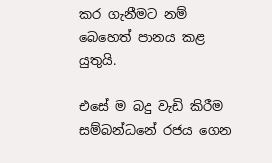කර ගැනීමට නම් බෙහෙත් පානය කළ යුතුයි.

එසේ ම බදු වැඩි කිරීම සම්බන්ධනේ රජය ගෙන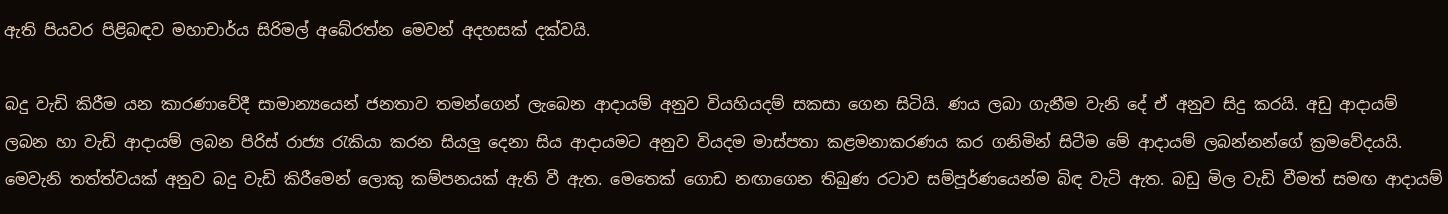ඇති පියවර පිළිබඳව මහාචාර්ය සිරිමල් අබේරත්න මෙවන් අදහසක් දක්වයි.

බදු වැඩි කිරීම යන කාරණාවේදී සාමාන්‍යයෙන් ජනතාව තමන්ගෙන් ලැබෙන ආදායම් අනුව වියහියදම් සකසා ගෙන සිටියි. ණය ලබා ගැනීම වැනි දේ ඒ අනුව සිදු කරයි. අඩු ආදායම් ලබන හා වැඩි ආදායම් ලබන පිරිස් රාජ්‍ය රැකියා කරන සියලු දෙනා සිය ආදායමට අනුව වියදම මාස්පතා කළමනාකරණය කර ගනිමින් සිටීම මේ ආදායම් ලබන්නන්ගේ ක්‍රමවේදයයි. මෙවැනි තත්ත්වයක් අනුව බදු වැඩි කිරීමෙන් ලොකු කම්පනයක් ඇති වී ඇත. මෙතෙක් ගොඩ නඟාගෙන තිබුණ රටාව සම්පූර්ණයෙන්ම බිඳ වැටි ඇත. බඩු මිල වැඩි වීමත් සමඟ ආදායම්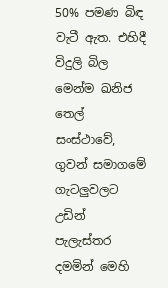50% පමණ බිඳ වැටී ඇත. එහිදී විදුලි බිල මෙන්ම ඛනිජ තෙල් සංස්ථාවේ, ගුවන් සමාගමේ ගැටලුවලට උඩින් පැලැස්තර දමමින් මෙහි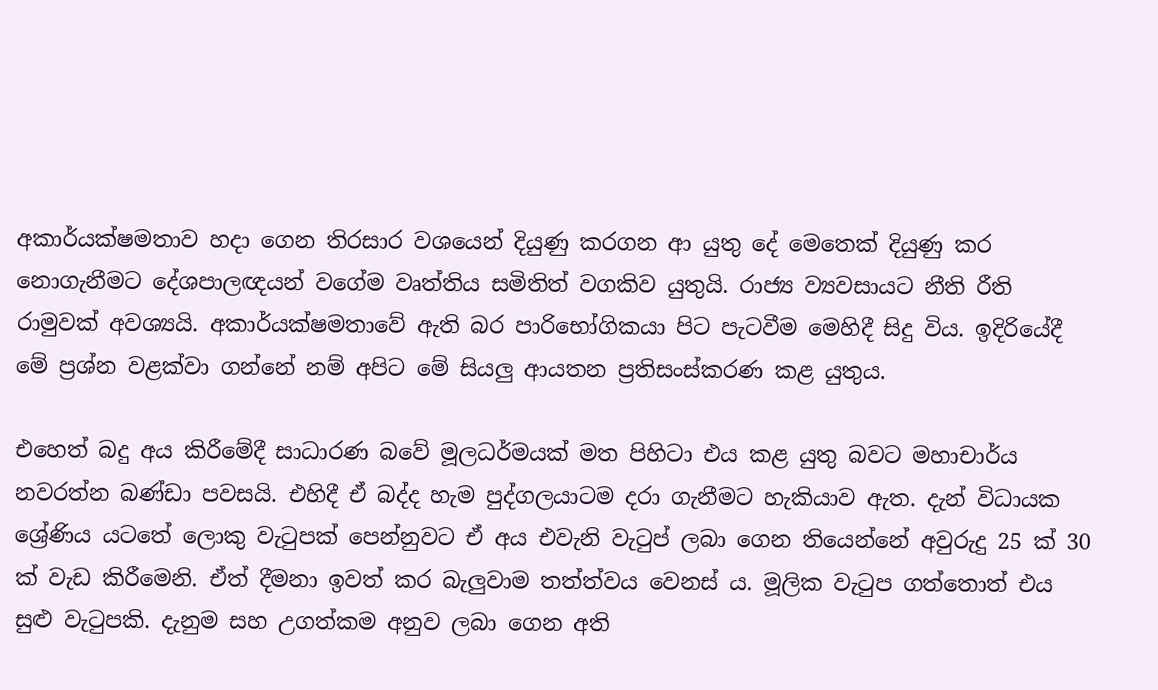අකාර්යක්ෂමතාව හදා ගෙන තිරසාර වශයෙන් දියුණු කරගන ආ යුතු දේ මෙතෙක් දියුණු කර නොගැනීමට දේශපාලඥයන් වගේම වෘත්තිය සමිතිත් වගකිව යුතුයි. රාජ්‍ය ව්‍යවසායට නීති රීති රාමුවක් අවශ්‍යයි. අකාර්යක්ෂමතාවේ ඇති බර පාරිභෝගිකයා පිට පැටවීම මෙහිදී සිදු විය. ඉදිරියේදී මේ ප්‍රශ්න වළක්වා ගන්නේ නම් අපිට මේ සියලු ආයතන ප්‍රතිසංස්කරණ කළ යුතුය.

එහෙත් බදු අය කිරීමේදී සාධාරණ බවේ මූලධර්මයක් මත පිහිටා එය කළ යුතු බවට මහාචාර්ය නවරත්න බණ්ඩා පවසයි. එහිදී ඒ බද්ද හැම පුද්ගලයාටම දරා ගැනීමට හැකියාව ඇත. දැන් විධායක ශ්‍රේණිය යටතේ ලොකු වැටුපක් පෙන්නුවට ඒ අය එවැනි වැටුප් ලබා ගෙන තියෙන්නේ අවුරුදු 25 ක්‌ 30 ක්‌ වැඩ කිරීමෙනි. ඒත් දීමනා ඉවත් කර බැලුවාම තත්ත්වය වෙනස් ය. මූලික වැටුප ගත්තොත් එය සුළු වැටුපකි. දැනුම සහ උගත්කම අනුව ලබා ගෙන අති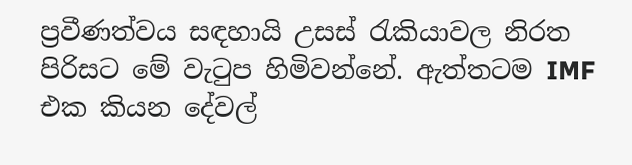ප්‍රවීණත්වය සඳහායි උසස් රැකියාවල නිරත පිරිසට මේ වැටුප හිමිවන්නේ. ඇත්තටම IMF එක කියන දේවල්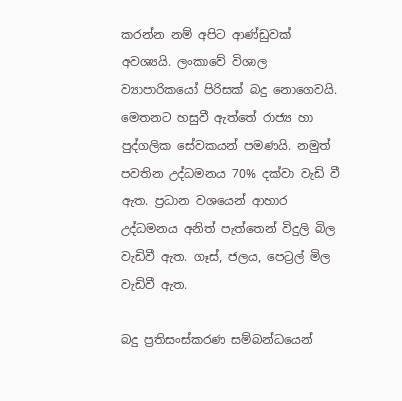කරන්න නම් අපිට ආණ්ඩුවක් අවශ්‍යයි. ලංකාවේ විශාල ව්‍යාපාරිකයෝ පිරිසක් බදු නොගෙවයි. මෙතනට හසුවී ඇත්තේ රාජ්‍ය හා පුද්ගලික සේවකයන් පමණයි. නමුත් පවතින උද්ධමනය 70% දක්වා වැඩි වී ඇත. ප්‍රධාන වශයෙන් ආහාර උද්ධමනය අනිත් පැත්තෙන් විදුලි බිල වැඩිවී ඇත. ගෑස්, ජලය, පෙට්‍රල් මිල වැඩිවී ඇත.

බදු ප්‍රතිසංස්කරණ සම්බන්ධයෙන්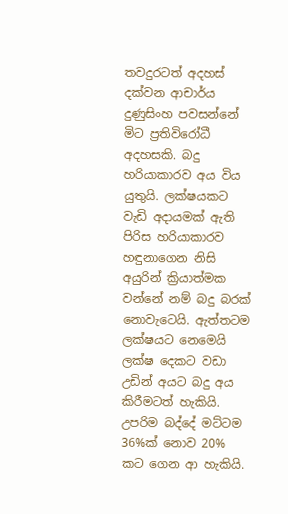තවදුරටත් අදහස් දක්වන ආචාර්ය දුණුසිංහ පවසන්නේ මිට ප්‍රතිවිරෝධී අදහසකි. බදු හරියාකාරව අය විය යුතුයි. ලක්ෂයකට වැඩි අදායමක් ඇති පිරිස හරියාකාරව හඳුනාගෙන නිසි අයුරින් ක්‍රියාත්මක වන්නේ නම් බදු බරක් නොවැටෙයි. ඇත්තටම ලක්ෂයට නෙමෙයි ලක්ෂ දෙකට වඩා උඩින් අයට බදු අය කිරීමටත් හැකියි. උපරිම බද්දේ මට්ටම 36%ක් නොව 20% කට ගෙන ආ හැකියි.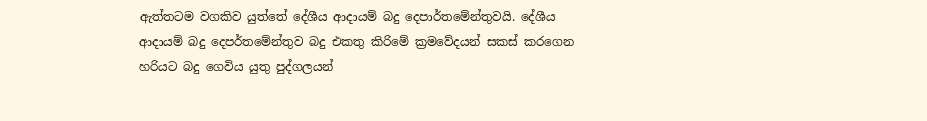ඇත්තටම වගකිව යුත්තේ දේශීය ආදායම් බදු දෙපාර්තමේන්තුවයි. දේශීය ආදායම් බදු දෙපර්තමේන්තුව බදු එකතු කිරිමේ ක්‍රමවේදයන් සකස් කරගෙන හරියට බදු ගෙවිය යුතු පුද්ගලයන්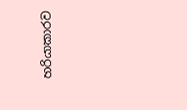හරියාකාරව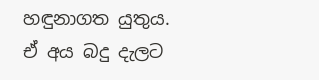හඳුනාගත යුතුය. ඒ අය බදු දැලට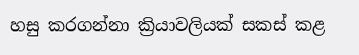හසු කරගන්නා ක්‍රියාවලියක් සකස් කළ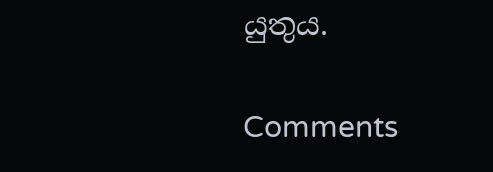යුතුය.

Comments